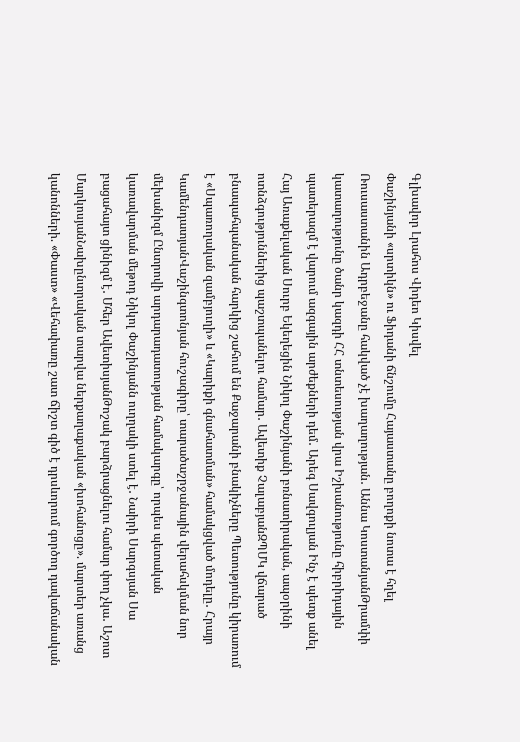Գլխավոր Լրահոս Վիդեո Կիսվել
Փաշինյանի «սրտիկն» ու Ֆիդանի ճնշումը Հայաստանը բողոքի նոտա է հղել Ռուսաստանին Ադրբեջանը հակված չէ խաղաղության․ Աննա ԿոստանյանԹրամփի կատաղությունը ծանր կազդի ՀՀ տնտեսության վրա Իշխանությունը հիբրիդային պատերազմ է վարում ազգային արժեքների դեմ․ Արեգ Սավգուլյան Ինչ է պետք անել Հայ Առաքելական Սուրբ Եկեղեցին Նիկոլ Փաշինյանի բռնատիրական, ապօրինի ոտնձգություններից պաշտպանելու համար․ Ավետիք ՉալաբյանԶՊՄԿ վճարած բնապահպանական հարկից շահում են Քաջարանի բնակիչները Պետությունը կիրառում է «Սպառողական զամբյուղի» և «Կարիքի գնահատման» համակցված մոդելը․ Հրայր ԿամենդատյանՎաշինգտոնյան հուշագիրը՝ տարածաշրջանային վերահսկման նոր մեխանիզմ Ընտրովի արդարադատության համակարգը՝ որպես պետական կառավարման մեթոդ Նիկոլ Փաշինյանն ուղղակի ստել է․ Նաիրի Սարգսյան Սա բացահայտ ցինիզմ է․ Մհեր ԱվետիսյանԹոշակ բարձրացնելու համար փող չկա․ Աշոտ ՄարկոսյանՆախընտրական տարվա ներքաղաքական «խոհանոցը». մարտեր առանց կանոնների. «Փաստ» «Վեհափառը շատ ճիշտ գիծ է դրսևորում գործող դավաճանական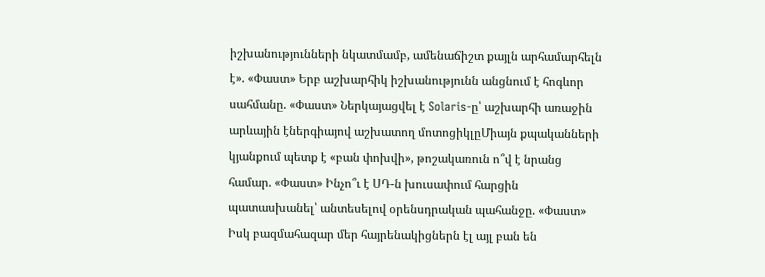իշխանությունների նկատմամբ, ամենաճիշտ քայլն արհամարհելն է». «Փաստ» Երբ աշխարհիկ իշխանությունն անցնում է հոգևոր սահմանը. «Փաստ» Ներկայացվել է Solaris-ը՝ աշխարհի առաջին արևային էներգիայով աշխատող մոտոցիկլըՄիայն քպականների կյանքում պետք է «բան փոխվի», թոշակառուն ո՞վ է նրանց համար. «Փաստ» Ինչո՞ւ է ՍԴ-ն խուսափում հարցին պատասխանել՝ անտեսելով օրենսդրական պահանջը. «Փաստ» Իսկ բազմահազար մեր հայրենակիցներն էլ այլ բան են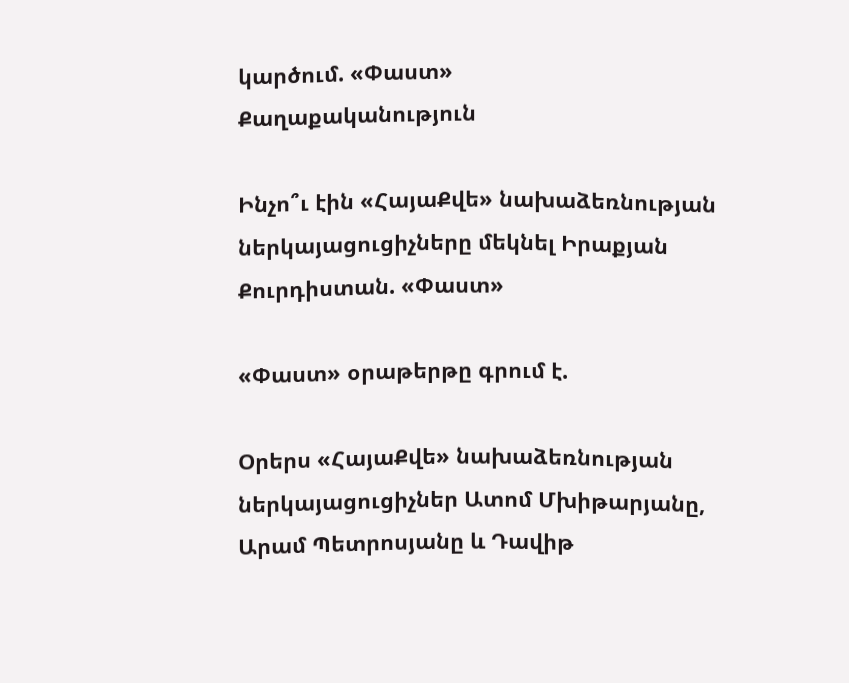կարծում. «Փաստ»
Քաղաքականություն

Ինչո՞ւ էին «ՀայաՔվե» նախաձեռնության ներկայացուցիչները մեկնել Իրաքյան Քուրդիստան. «Փաստ»

«Փաստ» օրաթերթը գրում է.

Օրերս «ՀայաՔվե» նախաձեռնության ներկայացուցիչներ Ատոմ Մխիթարյանը, Արամ Պետրոսյանը և Դավիթ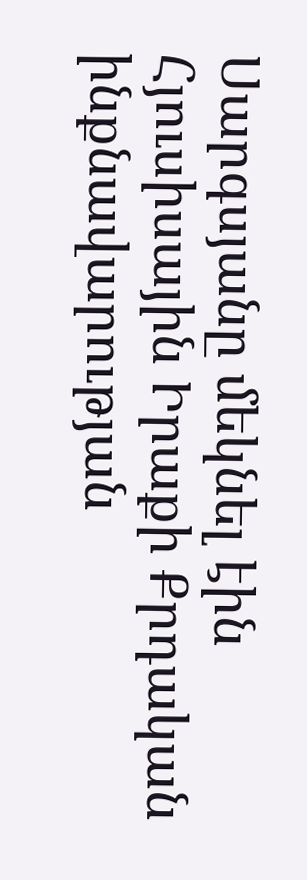Սարգսյանը մեկնել էին Հյուսիսային Իրաքի Քրդական ինքնավարության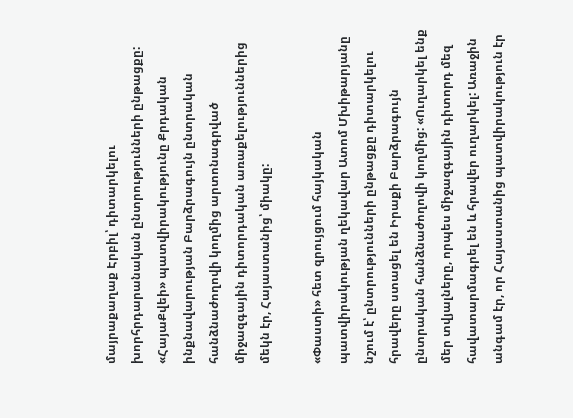մայրաքաղաք Էրբիլ՝ դիտարկելու խորհրդարանական ընտրությունների ընթացքը: «ՀայաՔվեի» պատվիրակությունը Քրդական ինքնավարության Բարձրագույն ընտրական հանձնաժողովի կողմից արտոնագրված միջազգային դիտորդական առաքելություններից մեկն էր, Հայաստանից՝ միակը:

«Փաստի» հետ զրույցում հայկական պատվիրակության ղեկավար Ատոմ Մխիթարյանը նշում է՝ ընտրությունների ընթացքը դիտարկելու հրավերը ստացել են Իրաքի Բարձրագույն ընտրական հանձնաժողովի կողմից: «Ուղարկել ենք մեր տվյալները, որպես միջազգային դիտորդ մեզ հավատարմագրել են և հրավեր ուղարկել: Առաջին անգամ էր, որ Հայաստանից պատվիրակություն էր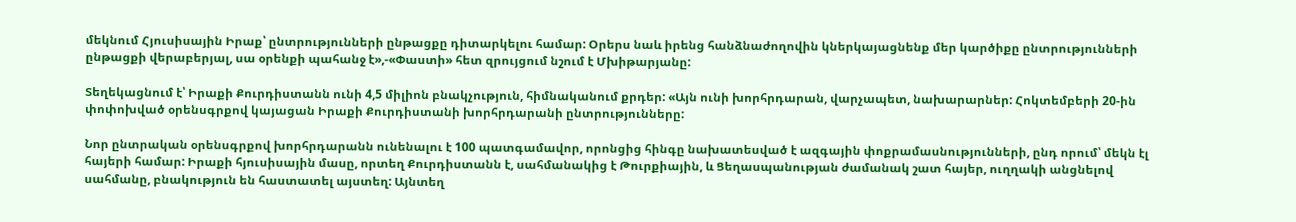մեկնում Հյուսիսային Իրաք՝ ընտրությունների ընթացքը դիտարկելու համար: Օրերս նաև իրենց հանձնաժողովին կներկայացնենք մեր կարծիքը ընտրությունների ընթացքի վերաբերյալ, սա օրենքի պահանջ է»,-«Փաստի» հետ զրույցում նշում է Մխիթարյանը:

Տեղեկացնում է՝ Իրաքի Քուրդիստանն ունի 4,5 միլիոն բնակչություն, հիմնականում քրդեր: «Այն ունի խորհրդարան, վարչապետ, նախարարներ: Հոկտեմբերի 20-ին փոփոխված օրենսգրքով կայացան Իրաքի Քուրդիստանի խորհրդարանի ընտրությունները:

Նոր ընտրական օրենսգրքով խորհրդարանն ունենալու է 100 պատգամավոր, որոնցից հինգը նախատեսված է ազգային փոքրամասնությունների, ընդ որում՝ մեկն էլ հայերի համար: Իրաքի հյուսիսային մասը, որտեղ Քուրդիստանն է, սահմանակից է Թուրքիային, և Ցեղասպանության ժամանակ շատ հայեր, ուղղակի անցնելով սահմանը, բնակություն են հաստատել այստեղ: Այնտեղ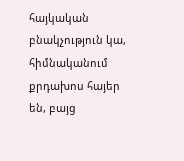հայկական բնակչություն կա, հիմնականում քրդախոս հայեր են, բայց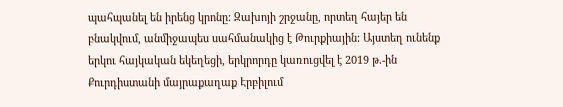պահպանել են իրենց կրոնը: Զախոյի շրջանը, որտեղ հայեր են բնակվում, անմիջապես սահմանակից է Թուրքիային: Այստեղ ունենք երկու հայկական եկեղեցի, երկրորդը կառուցվել է 2019 թ.-ին Քուրդիստանի մայրաքաղաք Էրբիլում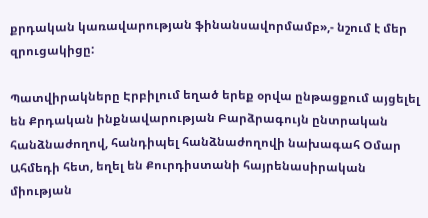քրդական կառավարության ֆինանսավորմամբ»,- նշում է մեր զրուցակիցը:

Պատվիրակները Էրբիլում եղած երեք օրվա ընթացքում այցելել են Քրդական ինքնավարության Բարձրագույն ընտրական հանձնաժողով, հանդիպել հանձնաժողովի նախագահ Օմար Ահմեդի հետ, եղել են Քուրդիստանի հայրենասիրական միության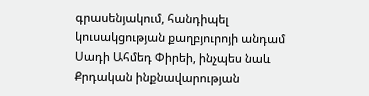գրասենյակում, հանդիպել կուսակցության քաղբյուրոյի անդամ Սադի Ահմեդ Փիրեի, ինչպես նաև Քրդական ինքնավարության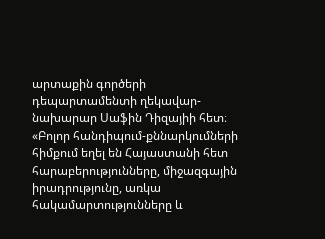արտաքին գործերի դեպարտամենտի ղեկավար-նախարար Սաֆին Դիզայիի հետ։ «Բոլոր հանդիպում-քննարկումների հիմքում եղել են Հայաստանի հետ հարաբերությունները, միջազգային իրադրությունը, առկա հակամարտությունները և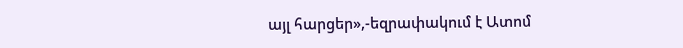այլ հարցեր»,-եզրափակում է Ատոմ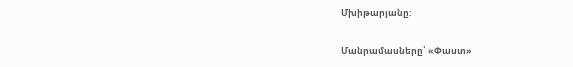Մխիթարյանը:

Մանրամասները՝ «Փաստ»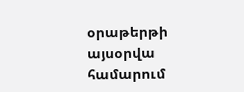օրաթերթի այսօրվա համարում